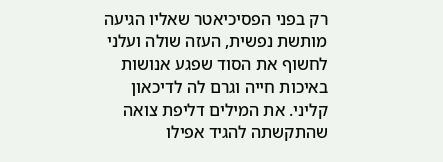רק בפני הפסיכיאטר שאליו הגיעה מותשת נפשית, העזה שולה ועלני לחשוף את הסוד שפגע אנושות באיכות חייה וגרם לה לדיכאון קליני. את המילים דליפת צואה שהתקשתה להגיד אפילו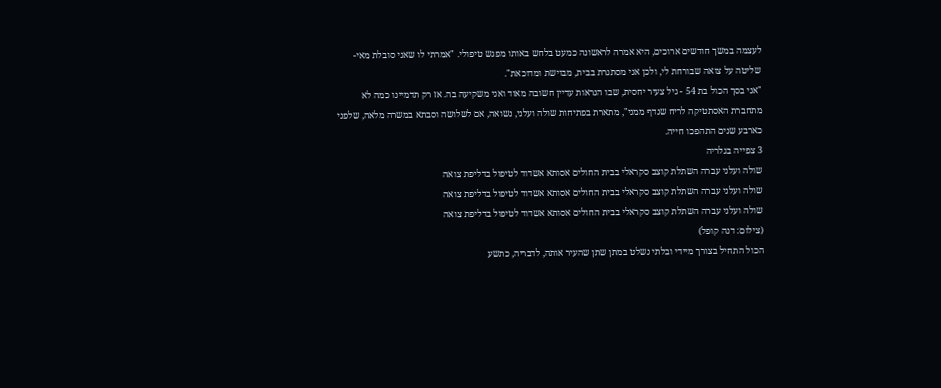לעצמה במשך חודשים ארוכים, היא אמרה לראשונה כמעט בלחש באותו מפגש טיפולי. "אמרתי לו שאני סובלת מאי-שליטה על צואה שבורחת לי, ולכן אני מסתגרת בבית, מבוישת ומדוכאת".
"אני בסך הכול בת 54 - גיל צעיר יחסית, שבו הנראות עדיין חשובה מאוד ואני משקיעה בה. אז רק תדמיינו כמה לא מתחברת האסתטיקה לריח שנדף ממני", מתארת בפתיחות שולה ועלני, נשואה, אם לשלושה וסבתא במשרה מלאה, שלפני כארבע שנים התהפכו חייה.
3 צפייה בגלריה
שולה ועלני עברה השתלת קוצב סקראלי בבית החולים אסותא אשדוד לטיפול בדליפת צואה
שולה ועלני עברה השתלת קוצב סקראלי בבית החולים אסותא אשדוד לטיפול בדליפת צואה
שולה ועלני עברה השתלת קוצב סקראלי בבית החולים אסותא אשדוד לטיפול בדליפת צואה
(צילום: דנה קופל)
הכול התחיל בצורך מיידי ובלתי נשלט במתן שתן שהעיר אותה, לדבריה, כתשע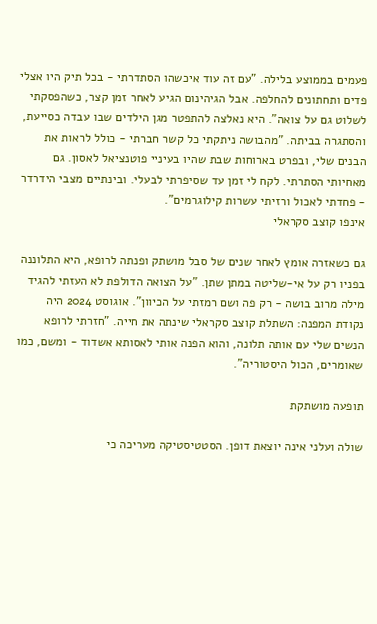פעמים בממוצע בלילה. "עם זה עוד איכשהו הסתדרתי - בכל תיק היו אצלי פדים ותחתונים להחלפה. אבל הגיהינום הגיע לאחר זמן קצר, כשהפסקתי לשלוט גם על צואה". היא נאלצה להתפטר מגן הילדים שבו עבדה כסייעת, והסתגרה בביתה. "מהבושה ניתקתי כל קשר חברתי - כולל לראות את הבנים שלי, ובפרט בארוחות שבת שהיו בעיניי פוטנציאל לאסון. גם מאחיותי הסתרתי. לקח לי זמן עד שסיפרתי לבעלי. ובינתיים מצבי הידרדר - פחדתי לאכול ורזיתי עשרות קילוגרמים".
אינפו קוצב סקראלי

גם כשאזרה אומץ לאחר שנים של סבל מושתק ופנתה לרופא, היא התלוננה בפניו רק על אי-שליטה במתן שתן. "על הצואה הדולפת לא העזתי להגיד מילה מרוב בושה - רק פה ושם רמזתי על הכיוון". אוגוסט 2024 היה נקודת המפנה: השתלת קוצב סקראלי שינתה את חייה. "חזרתי לרופא הנשים שלי עם אותה תלונה, והוא הפנה אותי לאסותא אשדוד - ומשם, כמו שאומרים, הכול היסטוריה".

תופעה מושתקת

שולה ועלני אינה יוצאת דופן. הסטטיסטיקה מעריכה כי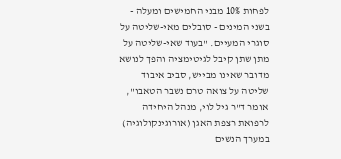לפחות 10% מבני החמישים ומעלה - בשני המינים - סובלים מאי-שליטה על סוגרי המעיים. "בעוד שאי-שליטה על מתן שתן קיבל לגיטימציה והפך לנושא מדובר שאינו מבייש, סביב איבוד שליטה על צואה טרם נשבר הטאבו", אומר ד"ר גיל לוי, מנהל היחידה לרפואת רצפת האגן (אורוגינקולוגיה) במערך הנשים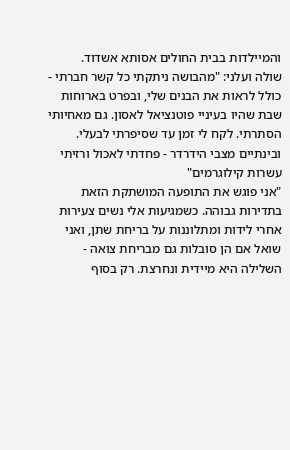והמיילדות בבית החולים אסותא אשדוד.
שולה ועלני: "מהבושה ניתקתי כל קשר חברתי - כולל לראות את הבנים שלי, ובפרט בארוחות שבת שהיו בעיניי פוטנציאל לאסון. גם מאחיותי הסתרתי. לקח לי זמן עד שסיפרתי לבעלי. ובינתיים מצבי הידרדר - פחדתי לאכול ורזיתי עשרות קילוגרמים"
"אני פוגש את התופעה המושתקת הזאת בתדירות גבוהה. כשמגיעות אלי נשים צעירות אחרי לידות ומתלוננות על בריחת שתן, ואני שואל אם הן סובלות גם מבריחת צואה - השלילה היא מיידית ונחרצת. רק בסוף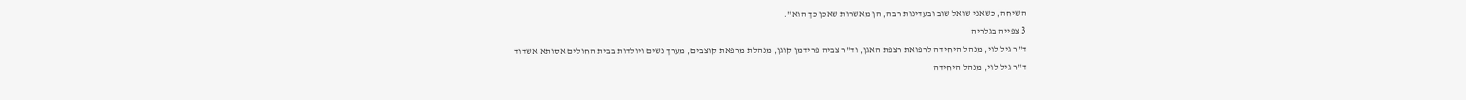השיחה, כשאני שואל שוב ובעדינות רבה, הן מאשרות שאכן כך הוא".
3 צפייה בגלריה
ד"ר גיל לוי, מנהל היחידה לרפואת רצפת האגן, וד"ר צביה פרידמן קוגן, מנהלת מרפאת קוצבים, מערך נשים ויולדות בבית החולים אסותא אשדוד
ד"ר גיל לוי, מנהל היחידה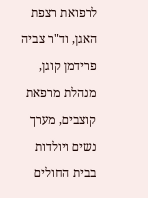לרפואת רצפת האגן, וד"ר צביה פרידמן קוגן, מנהלת מרפאת קוצבים, מערך נשים ויולדות בבית החולים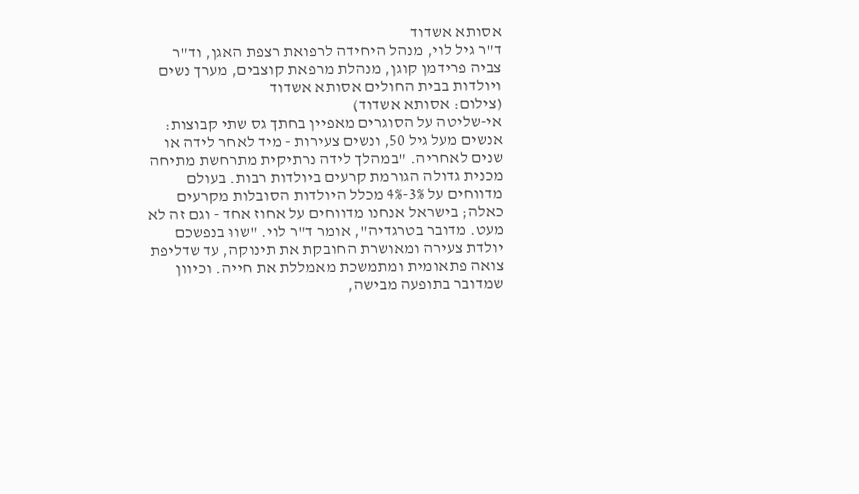אסותא אשדוד
ד"ר גיל לוי, מנהל היחידה לרפואת רצפת האגן, וד"ר צביה פרידמן קוגן, מנהלת מרפאת קוצבים, מערך נשים ויולדות בבית החולים אסותא אשדוד
(צילום: אסותא אשדוד)
אי-שליטה על הסוגרים מאפיין בחתך גס שתי קבוצות: אנשים מעל גיל 50, ונשים צעירות - מיד לאחר לידה או שנים לאחריה. "במהלך לידה נרתיקית מתרחשת מתיחה מכנית גדולה הגורמת קרעים ביולדות רבות. בעולם מדווחים על 3%-4% מכלל היולדות הסובלות מקרעים כאלה; בישראל אנחנו מדווחים על אחוז אחד - וגם זה לא מעט. מדובר בטרגדיה", אומר ד"ר לוי. "שווּ בנפשכם יולדת צעירה ומאושרת החובקת את תינוקה, עד שדליפת צואה פתאומית ומתמשכת מאמללת את חייה. וכיוון שמדובר בתופעה מבישה,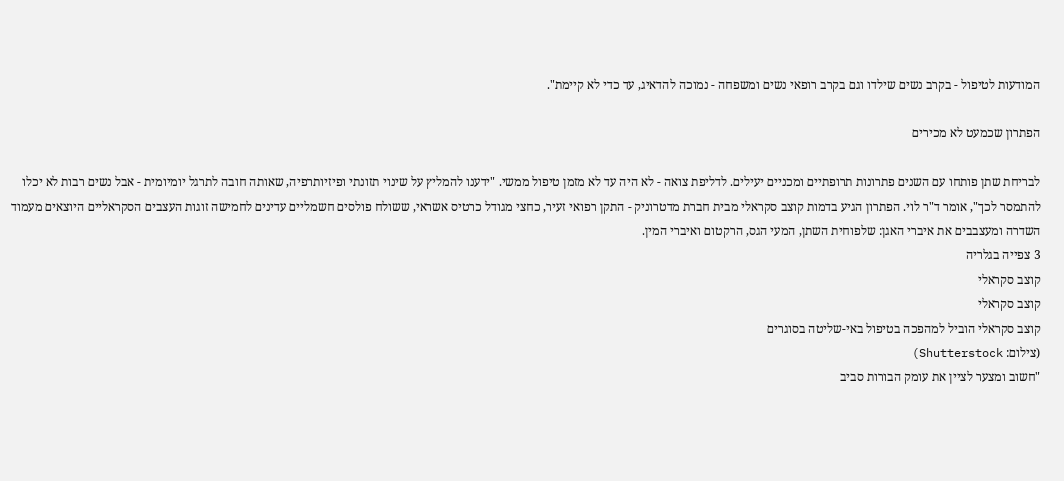המודעות לטיפול - בקרב נשים שילדו וגם בקרב רופאי נשים ומשפחה - נמוכה להדאיג, עד כדי לא קיימת".

הפתרון שכמעט לא מכירים

לבריחת שתן פותחו עם השנים פתרונות תרופתיים ומכניים יעילים. לדליפת צואה - לא היה עד לא מזמן טיפול ממשי. "ידענו להמליץ על שינוי תזונתי ופיזיותרפיה, שאותה חובה לתרגל יומיומית - אבל נשים רבות לא יכלו להתמסר לכך", אומר ד"ר לוי. הפתרון הגיע בדמות קוצב סקראלי מבית חברת מדטרוניק - התקן רפואי זעיר, כחצי מגודל כרטיס אשראי, ששולח פולסים חשמליים עדינים לחמישה זוגות העצבים הסקראליים היוצאים מעמוד השדרה ומעצבבים את איברי האגן: שלפוחית השתן, המעי הגס, הרקטום ואיברי המין.
3 צפייה בגלריה
קוצב סקראלי
קוצב סקראלי
קוצב סקראלי הוביל למהפכה בטיפול באי-שליטה בסוגרים
(צילום: Shutterstock)
"חשוב ומצער לציין את עומק הבורות סביב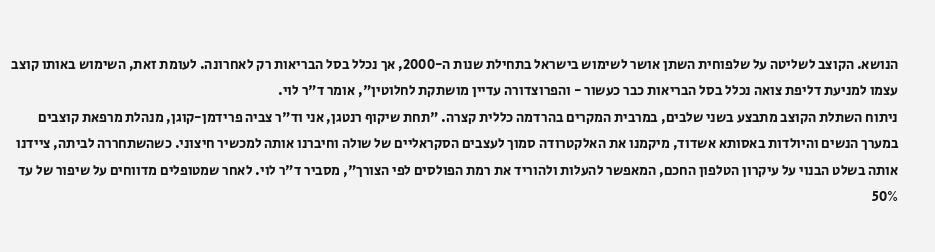הנושא. הקוצב לשליטה על שלפוחית השתן אושר לשימוש בישראל בתחילת שנות ה-2000, אך נכלל בסל הבריאות רק לאחרונה. לעומת זאת, השימוש באותו קוצב עצמו למניעת דליפת צואה נכלל בסל הבריאות כבר כעשור - והפרוצדורה עדיין מושתקת לחלוטין", אומר ד"ר לוי.
ניתוח השתלת הקוצב מתבצע בשני שלבים, במרבית המקרים בהרדמה כללית קצרה. "תחת שיקוף רנטגן, אני וד"ר צביה פרידמן-קוגן, מנהלת מרפאת קוצבים במערך הנשים והיולדות באסותא אשדוד, מיקמנו את האלקטרודה סמוך לעצבים הסקראליים של שולה וחיברנו אותה למכשיר חיצוני. כשהשתחררה לביתה, ציידנו אותה בשלט הבנוי על עיקרון הטלפון החכם, המאפשר להעלות ולהוריד את רמת הפולסים לפי הצורך", מסביר ד"ר לוי. לאחר שמטופלים מדווחים על שיפור של עד 50%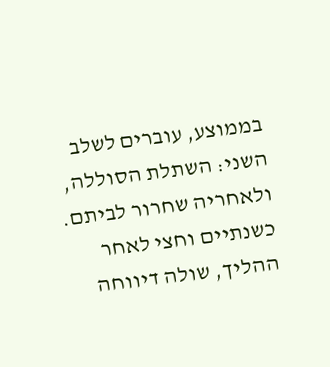בממוצע, עוברים לשלב השני: השתלת הסוללה, ולאחריה שחרור לביתם.
כשנתיים וחצי לאחר ההליך, שולה דיווחה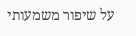על שיפור משמעותי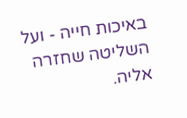באיכות חייה - ועל השליטה שחזרה אליה.